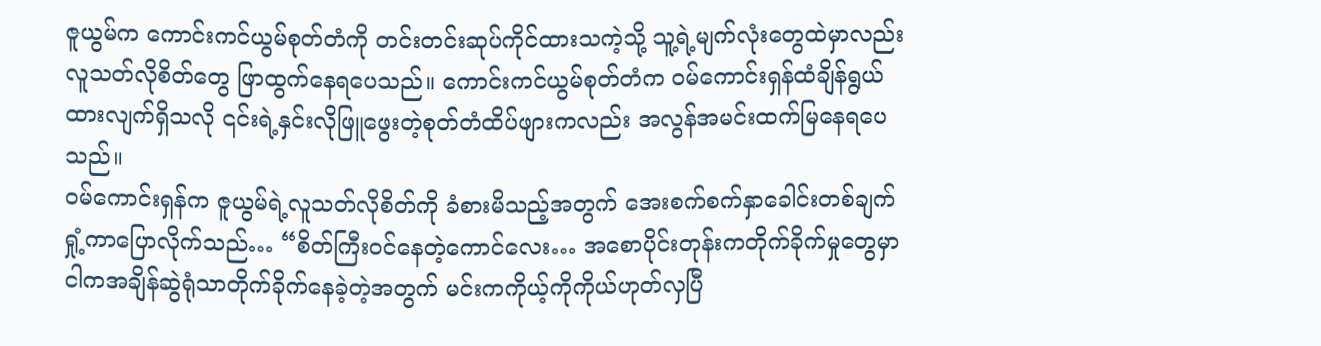ဇူယွမ်က ကောင်းကင်ယွမ်စုတ်တံကို တင်းတင်းဆုပ်ကိုင်ထားသကဲ့သို့ သူ့ရဲ့မျက်လုံးတွေထဲမှာလည်း လူသတ်လိုစိတ်တွေ ဖြာထွက်နေရပေသည်။ ကောင်းကင်ယွမ်စုတ်တံက ဝမ်ကောင်းရှန်ထံချိန်ရွယ်ထားလျက်ရှိသလို ၎င်းရဲ့နှင်းလိုဖြူဖွေးတဲ့စုတ်တံထိပ်ဖျားကလည်း အလွန်အမင်းထက်မြနေရပေသည်။
ဝမ်ကောင်းရှန်က ဇူယွမ်ရဲ့လူသတ်လိုစိတ်ကို ခံစားမိသည့်အတွက် အေးစက်စက်နှာခေါင်းတစ်ချက်ရှုံ့ကာပြောလိုက်သည်… “စိတ်ကြီးဝင်နေတဲ့ကောင်လေး… အစောပိုင်းတုန်းကတိုက်ခိုက်မှုတွေမှာ ငါကအချိန်ဆွဲရုံသာတိုက်ခိုက်နေခဲ့တဲ့အတွက် မင်းကကိုယ့်ကိုကိုယ်ဟုတ်လှပြီ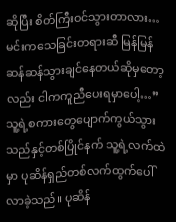ဆိုပြီး စိတ်ကြီးဝင်သွားတာလား… မင်းကသေခြင်းတရားဆီ မြန်မြန်ဆန်ဆန်သွားချင်နေတယ်ဆိုမှတော့လည်း ငါကကူညီပေးရမှာပေါ့…”
သူ့ရဲ့စကားတွေပျောက်ကွယ်သွားသည်နှင့်တစ်ပြိုင်နက် သူ့ရဲ့လက်ထဲမှာ ပုဆိန်ရှည်တစ်လက်ထွက်ပေါ်လာခဲ့သည်။ ပုဆိန်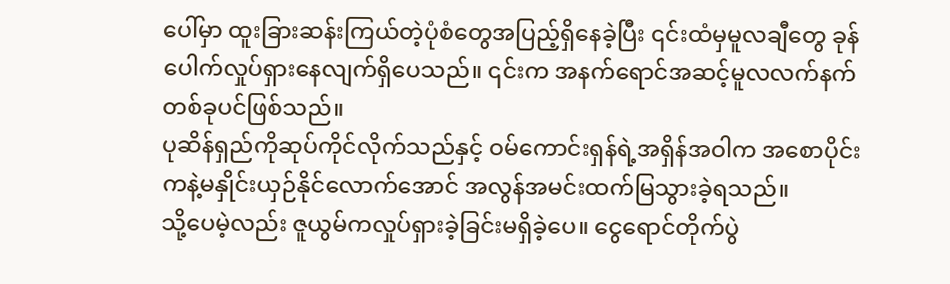ပေါ်မှာ ထူးခြားဆန်းကြယ်တဲ့ပုံစံတွေအပြည့်ရှိနေခဲ့ပြီး ၎င်းထံမှမူလချီတွေ ခုန်ပေါက်လှုပ်ရှားနေလျက်ရှိပေသည်။ ၎င်းက အနက်ရောင်အဆင့်မူလလက်နက်တစ်ခုပင်ဖြစ်သည်။
ပုဆိန်ရှည်ကိုဆုပ်ကိုင်လိုက်သည်နှင့် ဝမ်ကောင်းရှန်ရဲ့အရှိန်အဝါက အစောပိုင်းကနဲ့မနှိုင်းယှဉ်နိုင်လောက်အောင် အလွန်အမင်းထက်မြသွားခဲ့ရသည်။
သို့ပေမဲ့လည်း ဇူယွမ်ကလှုပ်ရှားခဲ့ခြင်းမရှိခဲ့ပေ။ ငွေရောင်တိုက်ပွဲ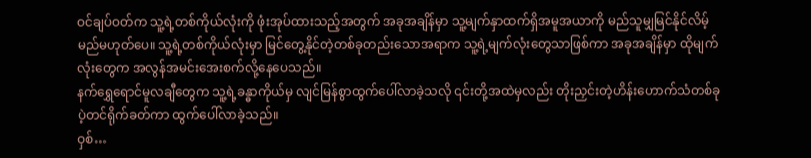ဝင်ချပ်ဝတ်က သူ့ရဲ့တစ်ကိုယ်လုံးကို ဖုံးအုပ်ထားသည့်အတွက် အခုအချိန်မှာ သူ့မျက်နှာထက်ရှိအမူအယာကို မည်သူမျှမြင်နိုင်လိမ့်မည်မဟုတ်ပေ။ သူ့ရဲ့တစ်ကိုယ်လုံးမှာ မြင်တွေ့နိုင်တဲ့တစ်ခုတည်းသောအရာက သူ့ရဲ့မျက်လုံးတွေသာဖြစ်ကာ အခုအချိန်မှာ ထိုမျက်လုံးတွေက အလွန်အမင်းအေးစက်လို့နေပေသည်။
နက်ရွှေရောင်မူလချီတွေက သူ့ရဲ့ခန္ဓာကိုယ်မှ လျင်မြန်စွာထွက်ပေါ်လာခဲ့သလို ၎င်းတို့အထဲမှလည်း တိုးညှင်းတဲ့ဟိန်းဟောက်သံတစ်ခု ပဲ့တင်ရိုက်ခတ်ကာ ထွက်ပေါ်လာခဲ့သည်။
ဝှစ်…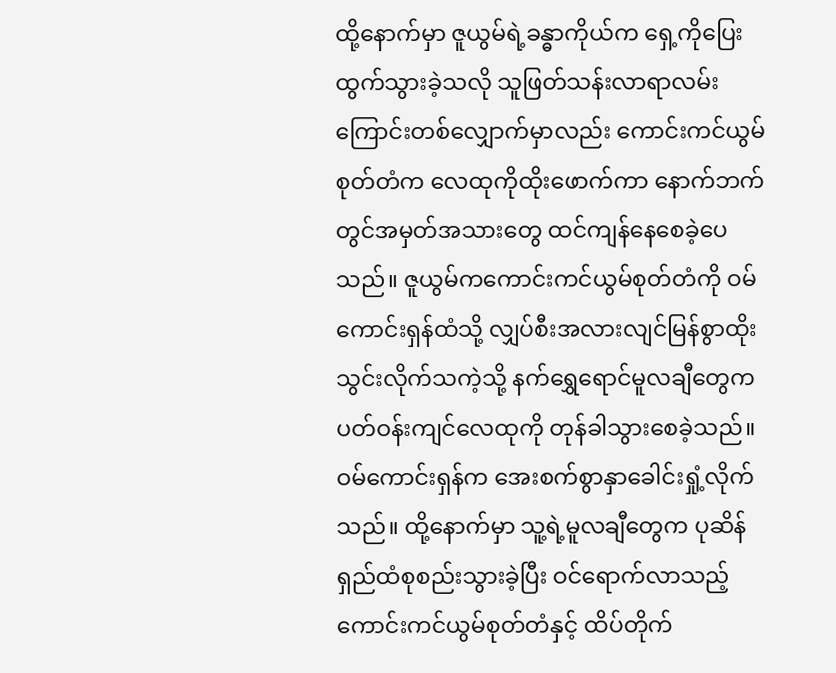ထို့နောက်မှာ ဇူယွမ်ရဲ့ခန္ဓာကိုယ်က ရှေ့ကိုပြေးထွက်သွားခဲ့သလို သူဖြတ်သန်းလာရာလမ်းကြောင်းတစ်လျှောက်မှာလည်း ကောင်းကင်ယွမ်စုတ်တံက လေထုကိုထိုးဖောက်ကာ နောက်ဘက်တွင်အမှတ်အသားတွေ ထင်ကျန်နေစေခဲ့ပေသည်။ ဇူယွမ်ကကောင်းကင်ယွမ်စုတ်တံကို ဝမ်ကောင်းရှန်ထံသို့ လျှပ်စီးအလားလျင်မြန်စွာထိုးသွင်းလိုက်သကဲ့သို့ နက်ရွှေရောင်မူလချီတွေက ပတ်ဝန်းကျင်လေထုကို တုန်ခါသွားစေခဲ့သည်။
ဝမ်ကောင်းရှန်က အေးစက်စွာနှာခေါင်းရှုံ့လိုက်သည်။ ထို့နောက်မှာ သူ့ရဲ့မူလချီတွေက ပုဆိန်ရှည်ထံစုစည်းသွားခဲ့ပြီး ဝင်ရောက်လာသည့် ကောင်းကင်ယွမ်စုတ်တံနှင့် ထိပ်တိုက်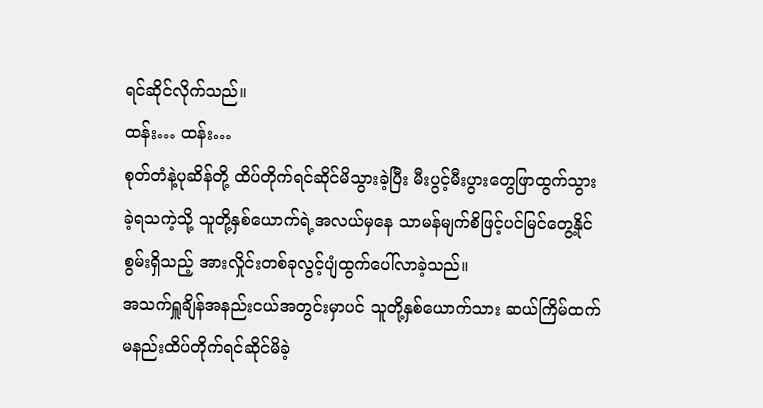ရင်ဆိုင်လိုက်သည်။
ထန်း… ထန်း…
စုတ်တံနဲ့ပုဆိန်တို့ ထိပ်တိုက်ရင်ဆိုင်မိသွားခဲ့ပြီး မီးပွင့်မီးပွားတွေဖြာထွက်သွားခဲ့ရသကဲ့သို့ သူတို့နှစ်ယောက်ရဲ့အလယ်မှနေ သာမန်မျက်စိဖြင့်ပင်မြင်တွေ့နိုင်စွမ်းရှိသည့် အားလှိုင်းတစ်ခုလွင့်ပျံထွက်ပေါ်လာခဲ့သည်။
အသက်ရှူချိန်အနည်းငယ်အတွင်းမှာပင် သူတို့နှစ်ယောက်သား ဆယ်ကြိမ်ထက်မနည်းထိပ်တိုက်ရင်ဆိုင်မိခဲ့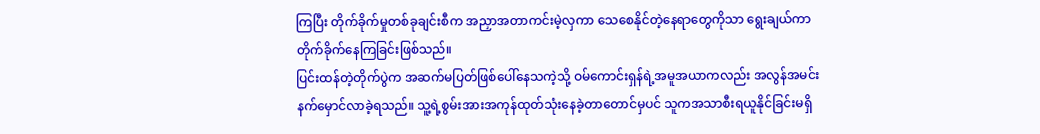ကြပြီး တိုက်ခိုက်မှုတစ်ခုချင်းစီက အညှာအတာကင်းမဲ့လှကာ သေစေနိုင်တဲ့နေရာတွေကိုသာ ရွေးချယ်ကာတိုက်ခိုက်နေကြခြင်းဖြစ်သည်။
ပြင်းထန်တဲ့တိုက်ပွဲက အဆက်မပြတ်ဖြစ်ပေါ်နေသကဲ့သို့ ဝမ်ကောင်းရှန်ရဲ့အမူအယာကလည်း အလွန်အမင်းနက်မှောင်လာခဲ့ရသည်။ သူ့ရဲ့စွမ်းအားအကုန်ထုတ်သုံးနေခဲ့တာတောင်မှပင် သူကအသာစီးရယူနိုင်ခြင်းမရှိ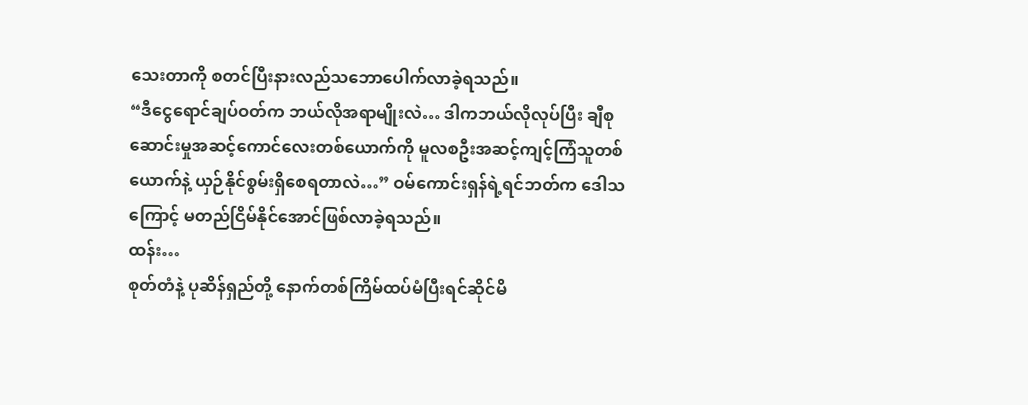သေးတာကို စတင်ပြီးနားလည်သဘောပေါက်လာခဲ့ရသည်။
“ဒီငွေရောင်ချပ်ဝတ်က ဘယ်လိုအရာမျိုးလဲ… ဒါကဘယ်လိုလုပ်ပြီး ချီစုဆောင်းမှုအဆင့်ကောင်လေးတစ်ယောက်ကို မူလစဦးအဆင့်ကျင့်ကြံသူတစ်ယောက်နဲ့ ယှဉ်နိုင်စွမ်းရှိစေရတာလဲ…” ဝမ်ကောင်းရှန်ရဲ့ရင်ဘတ်က ဒေါသကြောင့် မတည်ငြိမ်နိုင်အောင်ဖြစ်လာခဲ့ရသည်။
ထန်း…
စုတ်တံနဲ့ ပုဆိန်ရှည်တို့ နောက်တစ်ကြိမ်ထပ်မံပြီးရင်ဆိုင်မိ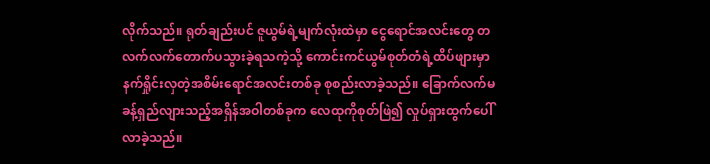လိုက်သည်။ ရုတ်ချည်းပင် ဇူယွမ်ရဲ့မျက်လုံးထဲမှာ ငွေရောင်အလင်းတွေ တလက်လက်တောက်ပသွားခဲ့ရသကဲ့သို့ ကောင်းကင်ယွမ်စုတ်တံရဲ့ထိပ်ဖျားမှာ နက်ရှိုင်းလှတဲ့အစိမ်းရောင်အလင်းတစ်ခု စုစည်းလာခဲ့သည်။ ခြောက်လက်မခန့်ရှည်လျားသည့်အရှိန်အဝါတစ်ခုက လေထုကိုစုတ်ဖြဲ၍ လှုပ်ရှားထွက်ပေါ်လာခဲ့သည်။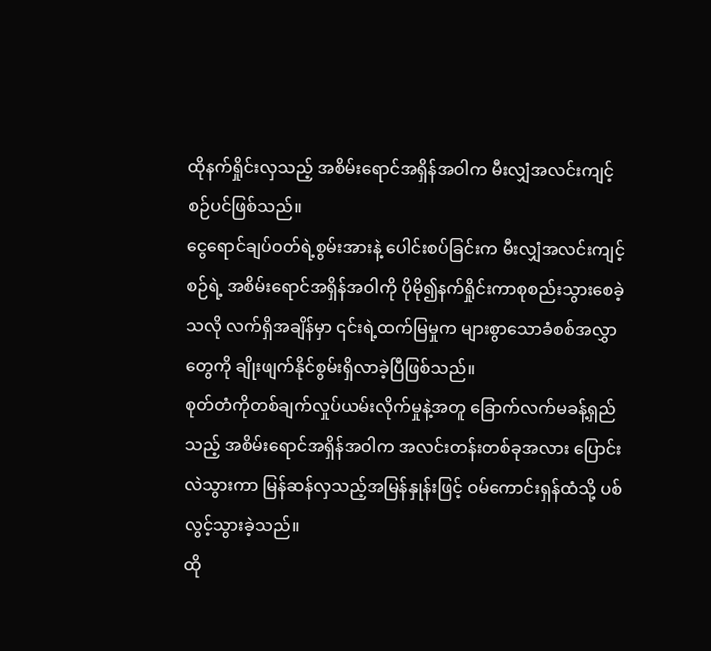ထိုနက်ရှိုင်းလှသည့် အစိမ်းရောင်အရှိန်အဝါက မီးလျှံအလင်းကျင့်စဉ်ပင်ဖြစ်သည်။
ငွေရောင်ချပ်ဝတ်ရဲ့စွမ်းအားနဲ့ ပေါင်းစပ်ခြင်းက မီးလျှံအလင်းကျင့်စဉ်ရဲ့ အစိမ်းရောင်အရှိန်အဝါကို ပိုမို၍နက်ရှိုင်းကာစုစည်းသွားစေခဲ့သလို လက်ရှိအချိန်မှာ ၎င်းရဲ့ထက်မြမှုက များစွာသောခံစစ်အလွှာတွေကို ချိုးဖျက်နိုင်စွမ်းရှိလာခဲ့ပြီဖြစ်သည်။
စုတ်တံကိုတစ်ချက်လှုပ်ယမ်းလိုက်မှုနဲ့အတူ ခြောက်လက်မခန့်ရှည်သည့် အစိမ်းရောင်အရှိန်အဝါက အလင်းတန်းတစ်ခုအလား ပြောင်းလဲသွားကာ မြန်ဆန်လှသည့်အမြန်နှုန်းဖြင့် ဝမ်ကောင်းရှန်ထံသို့ ပစ်လွင့်သွားခဲ့သည်။
ထို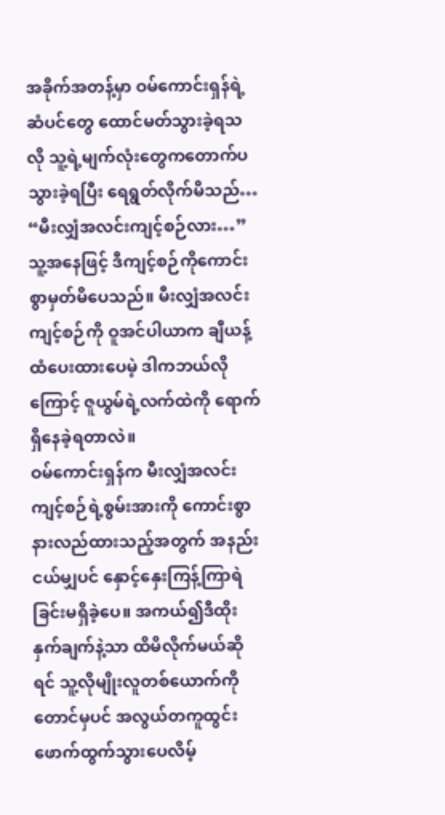အခိုက်အတန့်မှာ ဝမ်ကောင်းရှန်ရဲ့ဆံပင်တွေ ထောင်မတ်သွားခဲ့ရသလို သူ့ရဲ့မျက်လုံးတွေကတောက်ပသွားခဲ့ရပြီး ရေရွတ်လိုက်မိသည်… “မီးလျှံအလင်းကျင့်စဉ်လား…”
သူ့အနေဖြင့် ဒီကျင့်စဉ်ကိုကောင်းစွာမှတ်မိပေသည်။ မီးလျှံအလင်းကျင့်စဉ်ကို ဝူအင်ပါယာက ချီယန့်ထံပေးထားပေမဲ့ ဒါကဘယ်လိုကြောင့် ဇူယွမ်ရဲ့လက်ထဲကို ရောက်ရှိနေခဲ့ရတာလဲ။
ဝမ်ကောင်းရှန်က မီးလျှံအလင်းကျင့်စဉ်ရဲ့စွမ်းအားကို ကောင်းစွာနားလည်ထားသည့်အတွက် အနည်းငယ်မျှပင် နှောင့်နှေးကြန့်ကြာရဲခြင်းမရှိခဲ့ပေ။ အကယ်၍ဒီထိုးနှက်ချက်နဲ့သာ ထိမိလိုက်မယ်ဆိုရင် သူ့လိုမျိုးလူတစ်ယောက်ကိုတောင်မှပင် အလွယ်တကူထွင်းဖောက်ထွက်သွားပေလိမ့်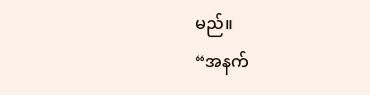မည်။
“အနက်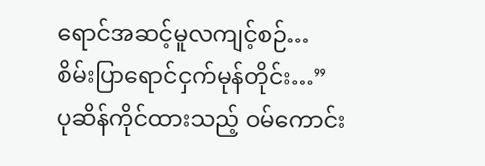ရောင်အဆင့်မူလကျင့်စဉ်… စိမ်းပြာရောင်ငှက်မုန်တိုင်း…”
ပုဆိန်ကိုင်ထားသည့် ဝမ်ကောင်း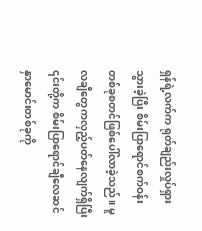ရှန်ရဲ့လက်က ရုတ်ချည်းလှုပ်ရှားသွားခဲ့ပြီး စိမ်းပြာရောင်စက်ဝန်းတစ်ခုစတင်ဖြစ်ပေါ်လာခဲ့သည်။ မူလချီတွေကလှည့်ပတ်နေလျက်ရှိပြီး ၎င်းတို့က စိမ်းပြာရောင်ချီလေဆင်နှာမောင်းတစ်ခုကို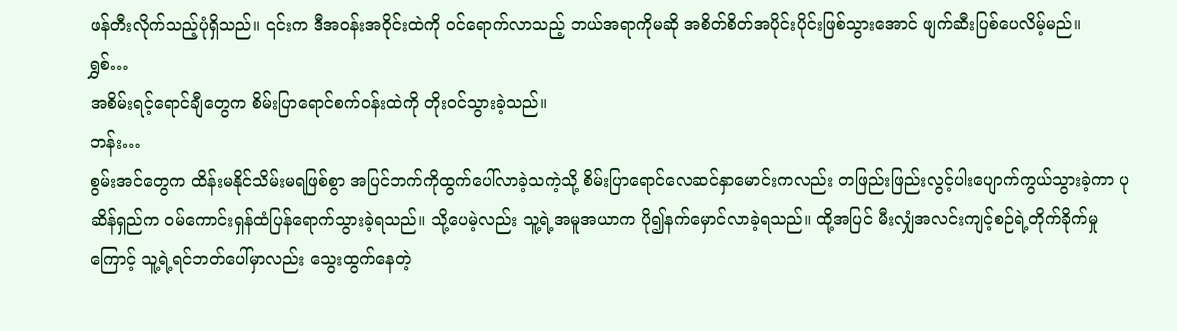ဖန်တီးလိုက်သည့်ပုံရှိသည်။ ၎င်းက ဒီအဝန်းအဝိုင်းထဲကို ဝင်ရောက်လာသည့် ဘယ်အရာကိုမဆို အစိတ်စိတ်အပိုင်းပိုင်းဖြစ်သွားအောင် ဖျက်ဆီးပြစ်ပေလိမ့်မည်။
ရွှစ်…
အစိမ်းရင့်ရောင်ချီတွေက စိမ်းပြာရောင်စက်ဝန်းထဲကို တိုးဝင်သွားခဲ့သည်။
ဘန်း…
စွမ်းအင်တွေက ထိန်းမနိုင်သိမ်းမရဖြစ်စွာ အပြင်ဘက်ကိုထွက်ပေါ်လာခဲ့သကဲ့သို့ စိမ်းပြာရောင်လေဆင်နှာမောင်းကလည်း တဖြည်းဖြည်းလွင့်ပါးပျောက်ကွယ်သွားခဲ့ကာ ပုဆိန်ရှည်က ဝမ်ကောင်းရှန်ထံပြန်ရောက်သွားခဲ့ရသည်။ သို့ပေမဲ့လည်း သူ့ရဲ့အမူအယာက ပို၍နက်မှောင်လာခဲ့ရသည်။ ထို့အပြင် မီးလျှံအလင်းကျင့်စဉ်ရဲ့တိုက်ခိုက်မှုကြောင့် သူ့ရဲ့ရင်ဘတ်ပေါ်မှာလည်း သွေးထွက်နေတဲ့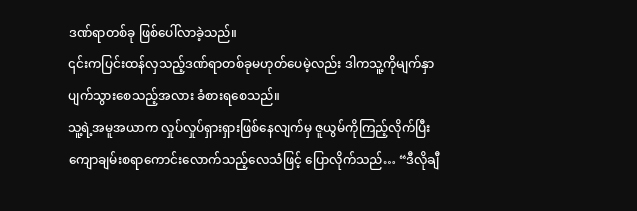ဒဏ်ရာတစ်ခု ဖြစ်ပေါ်လာခဲ့သည်။
၎င်းကပြင်းထန်လှသည့်ဒဏ်ရာတစ်ခုမဟုတ်ပေမဲ့လည်း ဒါကသူ့ကိုမျက်နှာပျက်သွားစေသည့်အလား ခံစားရစေသည်။
သူ့ရဲ့အမူအယာက လှုပ်လှုပ်ရှားရှားဖြစ်နေလျက်မှ ဇူယွမ်ကိုကြည့်လိုက်ပြီး ကျောချမ်းစရာကောင်းလောက်သည့်လေသံဖြင့် ပြောလိုက်သည်… “ဒီလိုချီ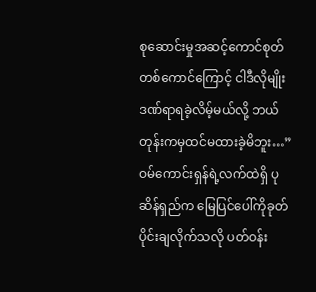စုဆောင်းမှုအဆင့်ကောင်စုတ်တစ်ကောင်ကြောင့် ငါဒီလိုမျိုးဒဏ်ရာရခဲ့လိမ့်မယ်လို့ ဘယ်တုန်းကမှထင်မထားခဲ့မိဘူး…”
ဝမ်ကောင်းရှန်ရဲ့လက်ထဲရှိ ပုဆိန်ရှည်က မြေပြင်ပေါ်ကိုခုတ်ပိုင်းချလိုက်သလို ပတ်ဝန်း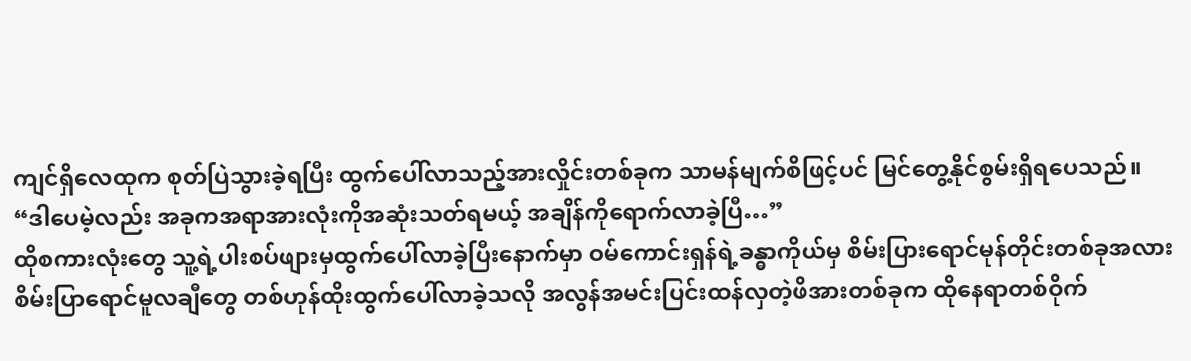ကျင်ရှိလေထုက စုတ်ပြဲသွားခဲ့ရပြီး ထွက်ပေါ်လာသည့်အားလှိုင်းတစ်ခုက သာမန်မျက်စိဖြင့်ပင် မြင်တွေ့နိုင်စွမ်းရှိရပေသည်။
“ဒါပေမဲ့လည်း အခုကအရာအားလုံးကိုအဆုံးသတ်ရမယ့် အချိန်ကိုရောက်လာခဲ့ပြီ…”
ထိုစကားလုံးတွေ သူ့ရဲ့ပါးစပ်ဖျားမှထွက်ပေါ်လာခဲ့ပြီးနောက်မှာ ဝမ်ကောင်းရှန်ရဲ့ခန္ဓာကိုယ်မှ စိမ်းပြားရောင်မုန်တိုင်းတစ်ခုအလား စိမ်းပြာရောင်မူလချီတွေ တစ်ဟုန်ထိုးထွက်ပေါ်လာခဲ့သလို အလွန်အမင်းပြင်းထန်လှတဲ့ဖိအားတစ်ခုက ထိုနေရာတစ်ဝိုက်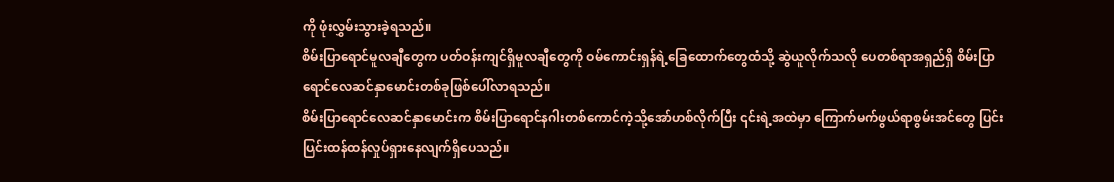ကို ဖုံးလွှမ်းသွားခဲ့ရသည်။
စိမ်းပြာရောင်မူလချီတွေက ပတ်ဝန်းကျင်ရှိမူလချီတွေကို ဝမ်ကောင်းရှန်ရဲ့ခြေထောက်တွေထံသို့ ဆွဲယူလိုက်သလို ပေတစ်ရာအရှည်ရှိ စိမ်းပြာရောင်လေဆင်နှာမောင်းတစ်ခုဖြစ်ပေါ်လာရသည်။
စိမ်းပြာရောင်လေဆင်နှာမောင်းက စိမ်းပြာရောင်နဂါးတစ်ကောင်ကဲ့သို့အော်ဟစ်လိုက်ပြီး ၎င်းရဲ့အထဲမှာ ကြောက်မက်ဖွယ်ရာစွမ်းအင်တွေ ပြင်းပြင်းထန်ထန်လှုပ်ရှားနေလျက်ရှိပေသည်။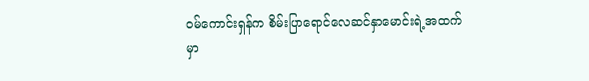ဝမ်ကောင်းရှန်က စိမ်းပြာရောင်လေဆင်နှာမောင်းရဲ့အထက်မှာ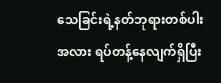သေခြင်းရဲ့နတ်ဘုရားတစ်ပါးအလား ရပ်တန့်နေလျက်ရှိပြီး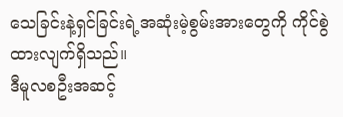သေခြင်းနဲ့ရှင်ခြင်းရဲ့အဆုံးမဲ့စွမ်းအားတွေကို ကိုင်စွဲထားလျက်ရှိသည်။
ဒီမူလစဦးအဆင့်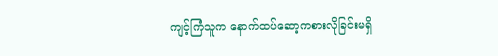ကျင့်ကြံသူက နောက်ထပ်ဆော့ကစားလိုခြင်းမရှိ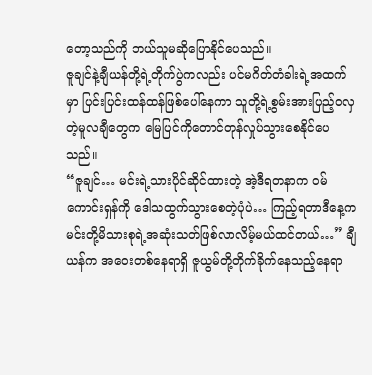တော့သည်ကို ဘယ်သူမဆိုပြောနိုင်ပေသည်။
ဇူချင်နဲ့ချီယန်တို့ရဲ့တိုက်ပွဲကလည်း ပင်မဂိတ်တံခါးရဲ့အထက်မှာ ပြင်းပြင်းထန်ထန်ဖြစ်ပေါ်နေကာ သူတို့ရဲ့စွမ်းအားပြည့်ဝလှတဲ့မူလချီတွေက မြေပြင်ကိုတောင်တုန်လှုပ်သွားစေနိုင်ပေသည်။
“ဇူချင်… မင်းရဲ့သားပိုင်ဆိုင်ထားတဲ့ အဲ့ဒီရတနာက ဝမ်ကောင်းရှန်ကို ဒေါသထွက်သွားစေတဲ့ပုံပဲ… ကြည့်ရတာဒီနေ့က မင်းတို့မိသားစုရဲ့အဆုံးသတ်ဖြစ်လာလိမ့်မယ်ထင်တယ်…” ချီယန်က အဝေးတစ်နေရာရှိ ဇူယွမ်တို့တိုက်ခိုက်နေသည့်နေရာ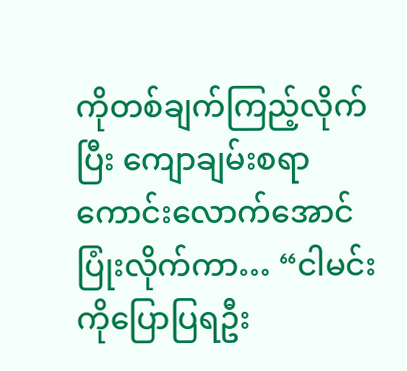ကိုတစ်ချက်ကြည့်လိုက်ပြီး ကျောချမ်းစရာကောင်းလောက်အောင်ပြုံးလိုက်ကာ… “ငါမင်းကိုပြောပြရဦး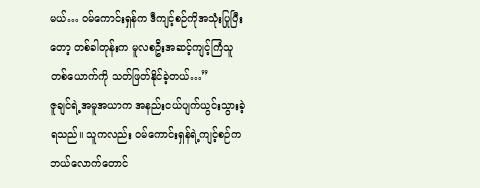မယ်… ဝမ်ကောင်းရှန်က ဒီကျင့်စဉ်ကိုအသုံးပြုပြီးတော့ တစ်ခါတုန်းက မူလစဦးအဆင့်ကျင့်ကြံသူတစ်ယောက်ကို သတ်ဖြတ်နိုင်ခဲ့တယ်…”
ဇူချင်ရဲ့အမူအယာက အနည်းငယ်ပျက်ယွင်းသွားခဲ့ရသည်။ သူကလည်း ဝမ်ကောင်းရှန်ရဲ့ကျင့်စဉ်က ဘယ်လောက်တောင်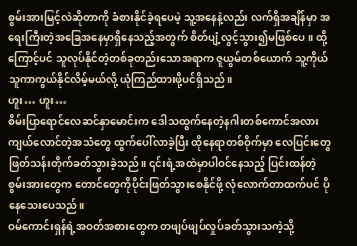စွမ်းအားမြင့်လဲဆိုတာကို ခံစားနိုင်ခဲ့ရပေမဲ့ သူ့အနေနဲ့လည်း လက်ရှိအချိန်မှာ အရေးကြီးတဲ့အခြေအနေမှာရှိနေသည့်အတွက် စိတ်ပျံ့လွင့်သွား၍မဖြစ်ပေ။ ထို့ကြောင့်ပင် သူလုပ်နိုင်တဲ့တစ်ခုတည်းသောအရာက ဇူယွမ်တစ်ယောက် သူ့ကိုယ်သူကာကွယ်နိုင်လိမ့်မယ်လို့ ယုံကြည်ထားဖို့ပင်ရှိသည်။
ဟူး… ဟူး…
စိမ်းပြာရောင်လေဆင်နှာမောင်းက ဒေါသထွက်နေတဲ့နဂါးတစ်ကောင်အလား ကျယ်လောင်တဲ့အသံတွေ ထွက်ပေါ်လာခဲ့ပြီး ထိုနေရာတစ်ဝိုက်မှာ လေပြင်းတွေဖြတ်သန်းတိုက်ခတ်သွားခဲ့သည်။ ၎င်းရဲ့အထဲမှာပါဝင်နေသည့် ပြင်းထန်တဲ့စွမ်းအားတွေက တောင်တွေကိုပိုင်းဖြတ်သွားစေနိုင်ဖို့ လုံလောက်တာထက်ပင် ပိုနေသေးပေသည်။
ဝမ်ကောင်းရှန်ရဲ့အဝတ်အစားတွေက တဖျပ်ဖျပ်လှုပ်ခတ်သွားသကဲ့သို့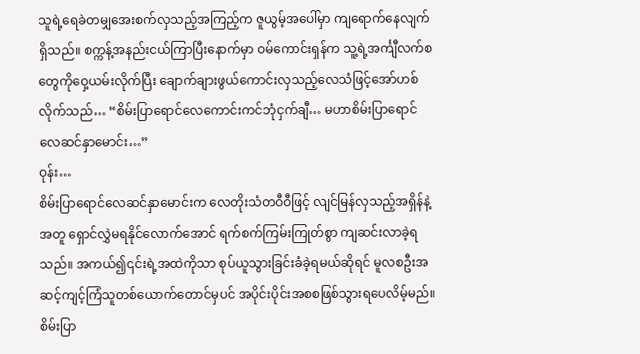သူရဲ့ရေခဲတမျှအေးစက်လှသည့်အကြည့်က ဇူယွမ့်အပေါ်မှာ ကျရောက်နေလျက်ရှိသည်။ စက္ကန့်အနည်းငယ်ကြာပြီးနောက်မှာ ဝမ်ကောင်းရှန်က သူ့ရဲ့အင်္ကျီလက်စတွေကိုဝှေ့ယမ်းလိုက်ပြီး ချောက်ချားဖွယ်ကောင်းလှသည့်လေသံဖြင့်အော်ဟစ်လိုက်သည်… “စိမ်းပြာရောင်လေကောင်းကင်ဘုံငှက်ချီ… မဟာစိမ်းပြာရောင်လေဆင်နှာမောင်း…”
ဝုန်း…
စိမ်းပြာရောင်လေဆင်နှာမောင်းက လေတိုးသံတဝီဝီဖြင့် လျင်မြန်လှသည့်အရှိန်နဲ့အတူ ရှောင်လွှဲမရနိုင်လောက်အောင် ရက်စက်ကြမ်းကြုတ်စွာ ကျဆင်းလာခဲ့ရသည်။ အကယ်၍၎င်းရဲ့အထဲကိုသာ စုပ်ယူသွားခြင်းခံခဲ့ရမယ်ဆိုရင် မူလစဦးအဆင့်ကျင့်ကြံသူတစ်ယောက်တောင်မှပင် အပိုင်းပိုင်းအစစဖြစ်သွားရပေလိမ့်မည်။
စိမ်းပြာ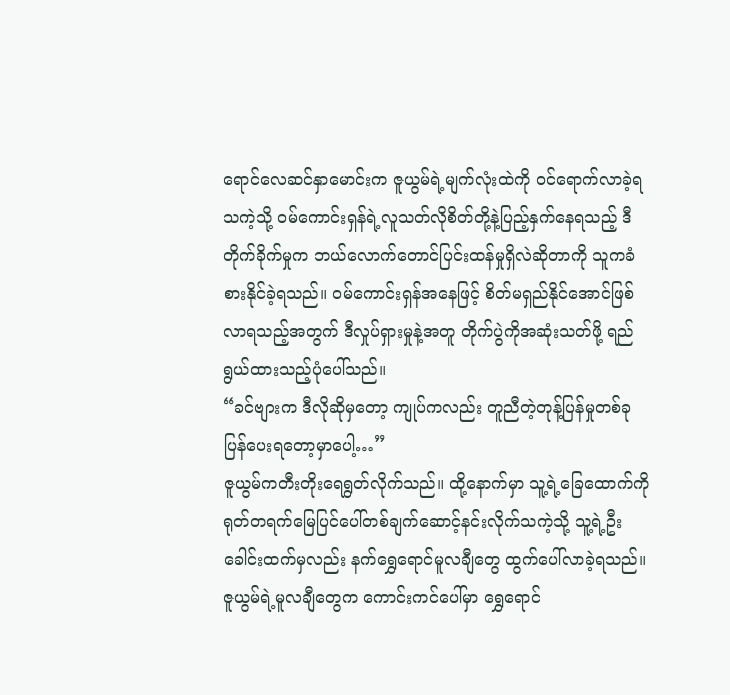ရောင်လေဆင်နှာမောင်းက ဇူယွမ်ရဲ့မျက်လုံးထဲကို ဝင်ရောက်လာခဲ့ရသကဲ့သို့ ဝမ်ကောင်းရှန်ရဲ့လူသတ်လိုစိတ်တို့နဲ့ပြည့်နှက်နေရသည့် ဒီတိုက်ခိုက်မှုက ဘယ်လောက်တောင်ပြင်းထန်မှုရှိလဲဆိုတာကို သူကခံစားနိုင်ခဲ့ရသည်။ ဝမ်ကောင်းရှန်အနေဖြင့် စိတ်မရှည်နိုင်အောင်ဖြစ်လာရသည့်အတွက် ဒီလှုပ်ရှားမှုနဲ့အတူ တိုက်ပွဲကိုအဆုံးသတ်ဖို့ ရည်ရွယ်ထားသည့်ပုံပေါ်သည်။
“ခင်ဗျားက ဒီလိုဆိုမှတော့ ကျုပ်ကလည်း တူညီတဲ့တုန့်ပြန်မှုတစ်ခုပြန်ပေးရတော့မှာပေါ့…”
ဇူယွမ်ကတီးတိုးရေရွတ်လိုက်သည်။ ထို့နောက်မှာ သူ့ရဲ့ခြေထောက်ကို ရုတ်တရက်မြေပြင်ပေါ်တစ်ချက်ဆောင့်နင်းလိုက်သကဲ့သို့ သူ့ရဲ့ဦးခေါင်းထက်မှလည်း နက်ရွှေရောင်မူလချီတွေ ထွက်ပေါ်လာခဲ့ရသည်။ ဇူယွမ်ရဲ့မူလချီတွေက ကောင်းကင်ပေါ်မှာ ရွှေရောင်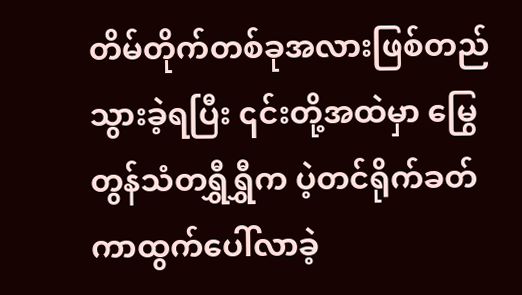တိမ်တိုက်တစ်ခုအလားဖြစ်တည်သွားခဲ့ရပြီး ၎င်းတို့အထဲမှာ မြွေတွန်သံတရွှီရွှီက ပဲ့တင်ရိုက်ခတ်ကာထွက်ပေါ်လာခဲ့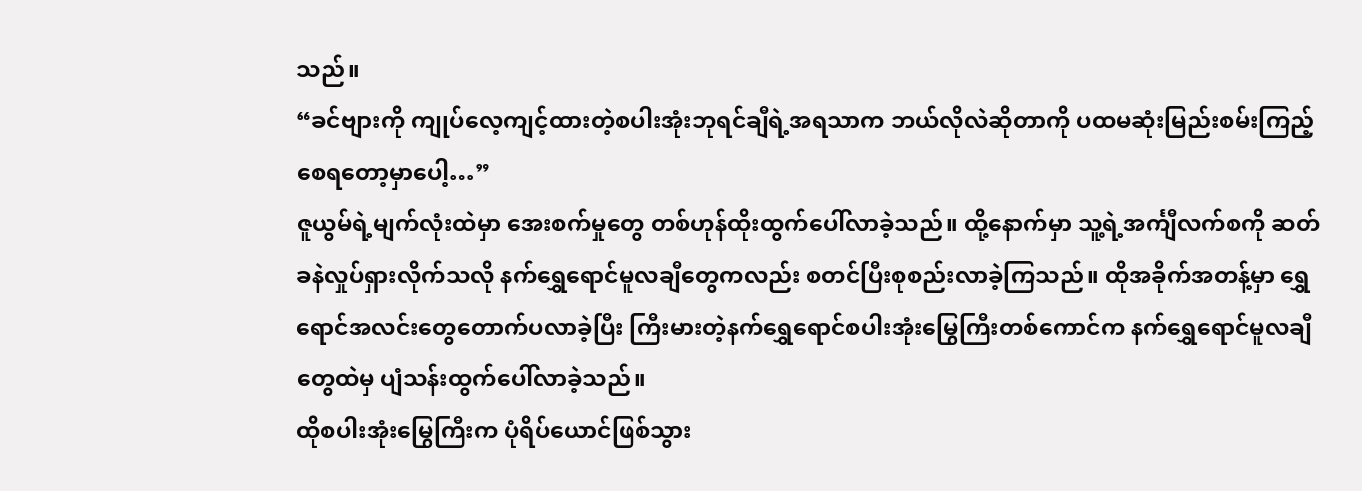သည်။
“ခင်ဗျားကို ကျုပ်လေ့ကျင့်ထားတဲ့စပါးအုံးဘုရင်ချီရဲ့အရသာက ဘယ်လိုလဲဆိုတာကို ပထမဆုံးမြည်းစမ်းကြည့်စေရတော့မှာပေါ့…”
ဇူယွမ်ရဲ့မျက်လုံးထဲမှာ အေးစက်မှုတွေ တစ်ဟုန်ထိုးထွက်ပေါ်လာခဲ့သည်။ ထို့နောက်မှာ သူ့ရဲ့အင်္ကျီလက်စကို ဆတ်ခနဲလှုပ်ရှားလိုက်သလို နက်ရွှေရောင်မူလချီတွေကလည်း စတင်ပြီးစုစည်းလာခဲ့ကြသည်။ ထိုအခိုက်အတန့်မှာ ရွှေရောင်အလင်းတွေတောက်ပလာခဲ့ပြီး ကြီးမားတဲ့နက်ရွှေရောင်စပါးအုံးမြွေကြီးတစ်ကောင်က နက်ရွှေရောင်မူလချီတွေထဲမှ ပျံသန်းထွက်ပေါ်လာခဲ့သည်။
ထိုစပါးအုံးမြွေကြီးက ပုံရိပ်ယောင်ဖြစ်သွား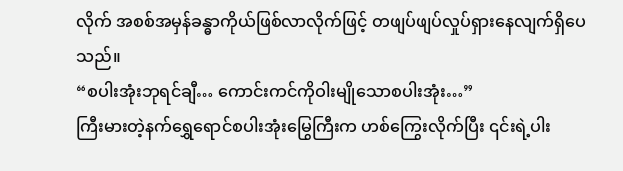လိုက် အစစ်အမှန်ခန္ဓာကိုယ်ဖြစ်လာလိုက်ဖြင့် တဖျပ်ဖျပ်လှုပ်ရှားနေလျက်ရှိပေသည်။
“စပါးအုံးဘုရင်ချီ… ကောင်းကင်ကိုဝါးမျိုသောစပါးအုံး…”
ကြီးမားတဲ့နက်ရွှေရောင်စပါးအုံးမြွေကြီးက ဟစ်ကြွေးလိုက်ပြီး ၎င်းရဲ့ပါး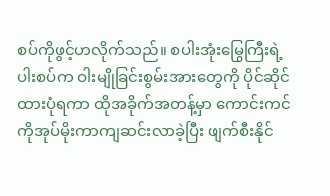စပ်ကိုဖွင့်ဟလိုက်သည်။ စပါးအုံးမြွေကြီးရဲ့ပါးစပ်က ဝါးမျိုခြင်းစွမ်းအားတွေကို ပိုင်ဆိုင်ထားပုံရကာ ထိုအခိုက်အတန့်မှာ ကောင်းကင်ကိုအုပ်မိုးကာကျဆင်းလာခဲ့ပြီး ဖျက်စီးနိုင်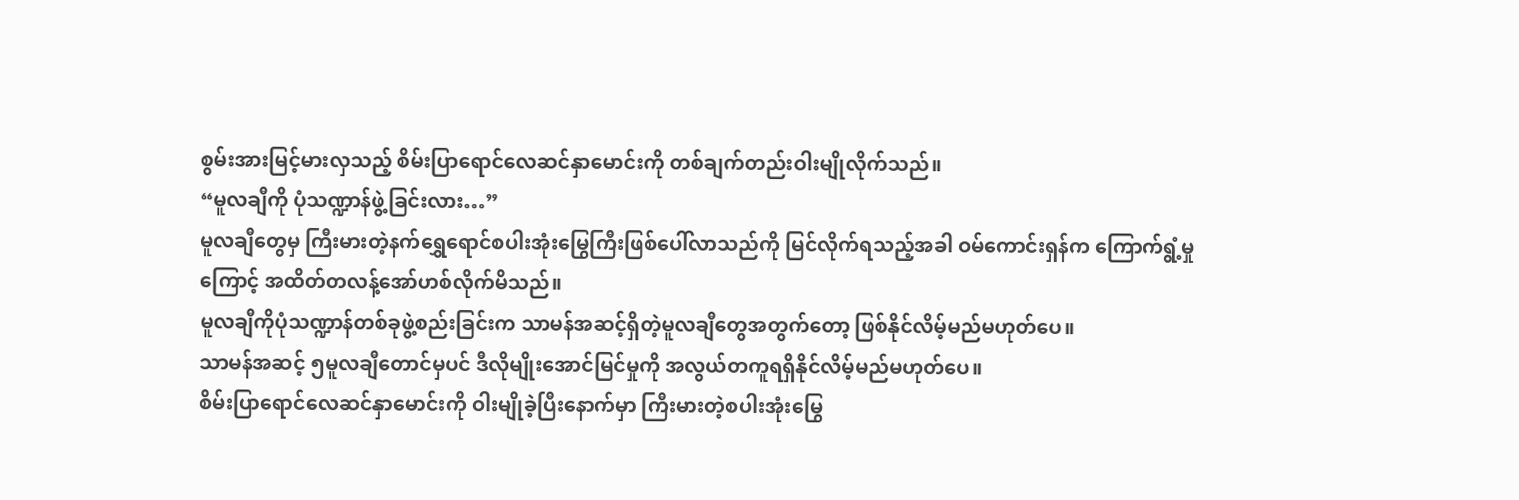စွမ်းအားမြင့်မားလှသည့် စိမ်းပြာရောင်လေဆင်နှာမောင်းကို တစ်ချက်တည်းဝါးမျိုလိုက်သည်။
“မူလချီကို ပုံသဏ္ဍာန်ဖွဲ့ခြင်းလား…”
မူလချီတွေမှ ကြီးမားတဲ့နက်ရွှေရောင်စပါးအုံးမြွေကြီးဖြစ်ပေါ်လာသည်ကို မြင်လိုက်ရသည့်အခါ ဝမ်ကောင်းရှန်က ကြောက်ရွံ့မှုကြောင့် အထိတ်တလန့်အော်ဟစ်လိုက်မိသည်။
မူလချီကိုပုံသဏ္ဍာန်တစ်ခုဖွဲ့စည်းခြင်းက သာမန်အဆင့်ရှိတဲ့မူလချီတွေအတွက်တော့ ဖြစ်နိုင်လိမ့်မည်မဟုတ်ပေ။
သာမန်အဆင့် ၅မူလချီတောင်မှပင် ဒီလိုမျိုးအောင်မြင်မှုကို အလွယ်တကူရရှိနိုင်လိမ့်မည်မဟုတ်ပေ။
စိမ်းပြာရောင်လေဆင်နှာမောင်းကို ဝါးမျိုခဲ့ပြီးနောက်မှာ ကြီးမားတဲ့စပါးအုံးမြွေ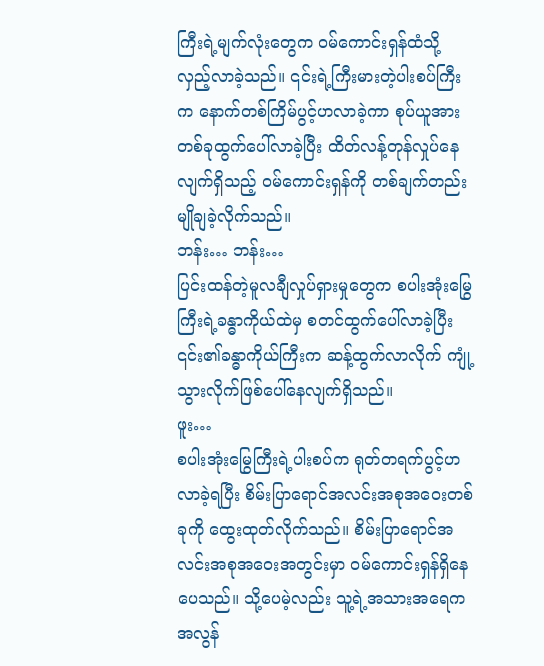ကြီးရဲ့မျက်လုံးတွေက ဝမ်ကောင်းရှန်ထံသို့ လှည့်လာခဲ့သည်။ ၎င်းရဲ့ကြီးမားတဲ့ပါးစပ်ကြီးက နောက်တစ်ကြိမ်ပွင့်ဟလာခဲ့ကာ စုပ်ယူအားတစ်ခုထွက်ပေါ်လာခဲ့ပြီး ထိတ်လန့်တုန်လှုပ်နေလျက်ရှိသည့် ဝမ်ကောင်းရှန်ကို တစ်ချက်တည်းမျိုချခဲ့လိုက်သည်။
ဘန်း… ဘန်း…
ပြင်းထန်တဲ့မူလချီလှုပ်ရှားမှုတွေက စပါးအုံးမြွေကြီးရဲ့ခန္ဓာကိုယ်ထဲမှ စတင်ထွက်ပေါ်လာခဲ့ပြီး ၎င်း၏ခန္ဓာကိုယ်ကြီးက ဆန့်ထွက်လာလိုက် ကျုံ့သွားလိုက်ဖြစ်ပေါ်နေလျက်ရှိသည်။
ဖူး…
စပါးအုံးမြွေကြီးရဲ့ပါးစပ်က ရုတ်တရက်ပွင့်ဟလာခဲ့ရပြီး စိမ်းပြာရောင်အလင်းအစုအဝေးတစ်ခုကို ထွေးထုတ်လိုက်သည်။ စိမ်းပြာရောင်အလင်းအစုအဝေးအတွင်းမှာ ဝမ်ကောင်းရှန်ရှိနေပေသည်။ သို့ပေမဲ့လည်း သူ့ရဲ့အသားအရေက အလွန်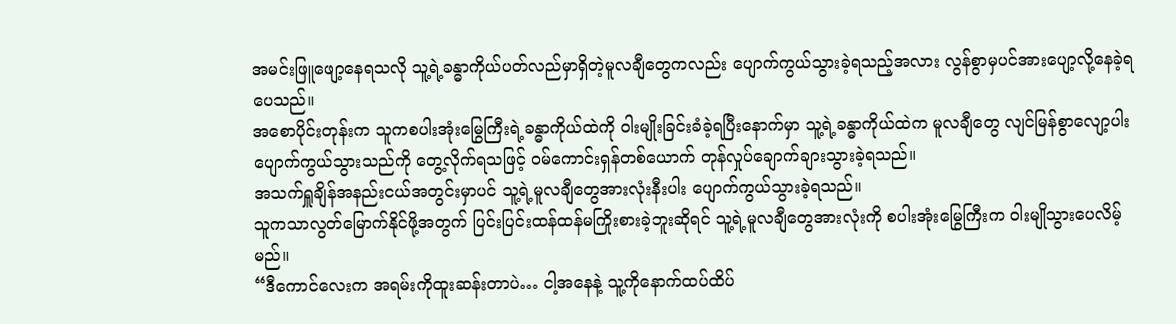အမင်းဖြူဖျော့နေရသလို သူ့ရဲ့ခန္ဓာကိုယ်ပတ်လည်မှာရှိတဲ့မူလချီတွေကလည်း ပျောက်ကွယ်သွားခဲ့ရသည့်အလား လွန်စွာမှပင်အားပျော့လို့နေခဲ့ရပေသည်။
အစောပိုင်းတုန်းက သူကစပါးအုံးမြွေကြီးရဲ့ခန္ဓာကိုယ်ထဲကို ဝါးမျိုးခြင်းခံခဲ့ရပြီးနောက်မှာ သူ့ရဲ့ခန္ဓာကိုယ်ထဲက မူလချီတွေ လျင်မြန်စွာလျော့ပါးပျောက်ကွယ်သွားသည်ကို တွေ့လိုက်ရသဖြင့် ဝမ်ကောင်းရှန်တစ်ယောက် တုန်လှုပ်ချောက်ချားသွားခဲ့ရသည်။
အသက်ရှူချိန်အနည်းငယ်အတွင်းမှာပင် သူ့ရဲ့မူလချီတွေအားလုံးနီးပါး ပျောက်ကွယ်သွားခဲ့ရသည်။
သူကသာလွတ်မြောက်နိုင်ဖို့အတွက် ပြင်းပြင်းထန်ထန်မကြိုးစားခဲ့ဘူးဆိုရင် သူ့ရဲ့မူလချီတွေအားလုံးကို စပါးအုံးမြွေကြီးက ဝါးမျိုသွားပေလိမ့်မည်။
“ဒီကောင်လေးက အရမ်းကိုထူးဆန်းတာပဲ… ငါ့အနေနဲ့ သူ့ကိုနောက်ထပ်ထိပ်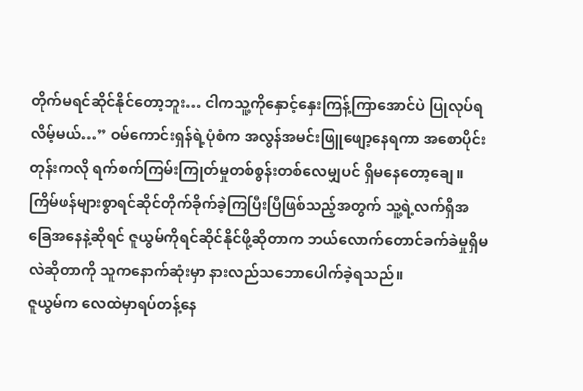တိုက်မရင်ဆိုင်နိုင်တော့ဘူး… ငါကသူ့ကိုနှောင့်နှေးကြန့်ကြာအောင်ပဲ ပြုလုပ်ရလိမ့်မယ်…” ဝမ်ကောင်းရှန်ရဲ့ပုံစံက အလွန်အမင်းဖြူဖျော့နေရကာ အစောပိုင်းတုန်းကလို ရက်စက်ကြမ်းကြုတ်မှုတစ်စွန်းတစ်လေမျှပင် ရှိမနေတော့ချေ။ ကြိမ်ဖန်များစွာရင်ဆိုင်တိုက်ခိုက်ခဲ့ကြပြီးပြီဖြစ်သည့်အတွက် သူ့ရဲ့လက်ရှိအခြေအနေနဲ့ဆိုရင် ဇူယွမ်ကိုရင်ဆိုင်နိုင်ဖို့ဆိုတာက ဘယ်လောက်တောင်ခက်ခဲမှုရှိမလဲဆိုတာကို သူကနောက်ဆုံးမှာ နားလည်သဘောပေါက်ခဲ့ရသည်။
ဇူယွမ်က လေထဲမှာရပ်တန့်နေ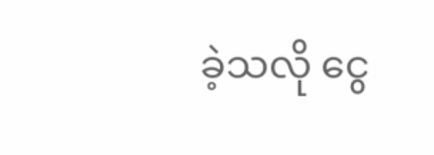ခဲ့သလို ငွေ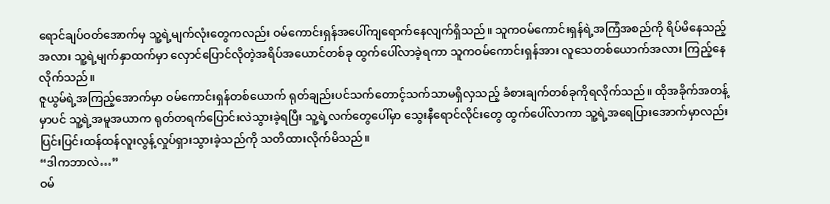ရောင်ချပ်ဝတ်အောက်မှ သူ့ရဲ့မျက်လုံးတွေကလည်း ဝမ်ကောင်းရှန်အပေါ်ကျရောက်နေလျက်ရှိသည်။ သူကဝမ်ကောင်းရှန်ရဲ့အကြံအစည်ကို ရိပ်မိနေသည့်အလား သူ့ရဲ့မျက်နှာထက်မှာ လှောင်ပြောင်လိုတဲ့အရိပ်အယောင်တစ်ခု ထွက်ပေါ်လာခဲ့ရကာ သူကဝမ်ကောင်းရှန်အား လူသေတစ်ယောက်အလား ကြည့်နေလိုက်သည်။
ဇူယွမ်ရဲ့အကြည့်အောက်မှာ ဝမ်ကောင်းရှန်တစ်ယောက် ရုတ်ချည်းပင်သက်တောင့်သက်သာမရှိလှသည့် ခံစားချက်တစ်ခုကိုရလိုက်သည်။ ထိုအခိုက်အတန့်မှာပင် သူ့ရဲ့အမူအယာက ရုတ်တရက်ပြောင်းလဲသွားခဲ့ရပြီး သူ့ရဲ့လက်တွေပေါ်မှာ သွေးနီရောင်လိုင်းတွေ ထွက်ပေါ်လာကာ သူ့ရဲ့အရေပြားအောက်မှာလည်း ပြင်းပြင်းထန်ထန်လူးလွန့်လှုပ်ရှားသွားခဲ့သည်ကို သတိထားလိုက်မိသည်။
“ဒါကဘာလဲ…”
ဝမ်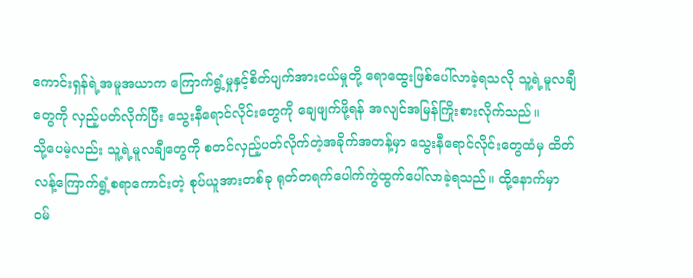ကောင်းရှန်ရဲ့အမူအယာက ကြောက်ရွံ့မှုနှင့်စိတ်ပျက်အားငယ်မှုတို့ ရောထွေးဖြစ်ပေါ်လာခဲ့ရသလို သူ့ရဲ့မူလချီတွေကို လှည့်ပတ်လိုက်ပြီး သွေးနီရောင်လိုင်းတွေကို ချေဖျက်ဖို့ရန် အလျင်အမြန်ကြိုးစားလိုက်သည်။
သို့ပေမဲ့လည်း သူ့ရဲ့မူလချီတွေကို စတင်လှည့်ပတ်လိုက်တဲ့အခိုက်အတန့်မှာ သွေးနီရောင်လိုင်းတွေထံမှ ထိတ်လန့်ကြောက်ရွံ့စရာကောင်းတဲ့ စုပ်ယူအားတစ်ခု ရုတ်တရက်ပေါက်ကွဲထွက်ပေါ်လာခဲ့ရသည်။ ထို့နောက်မှာ ဝမ်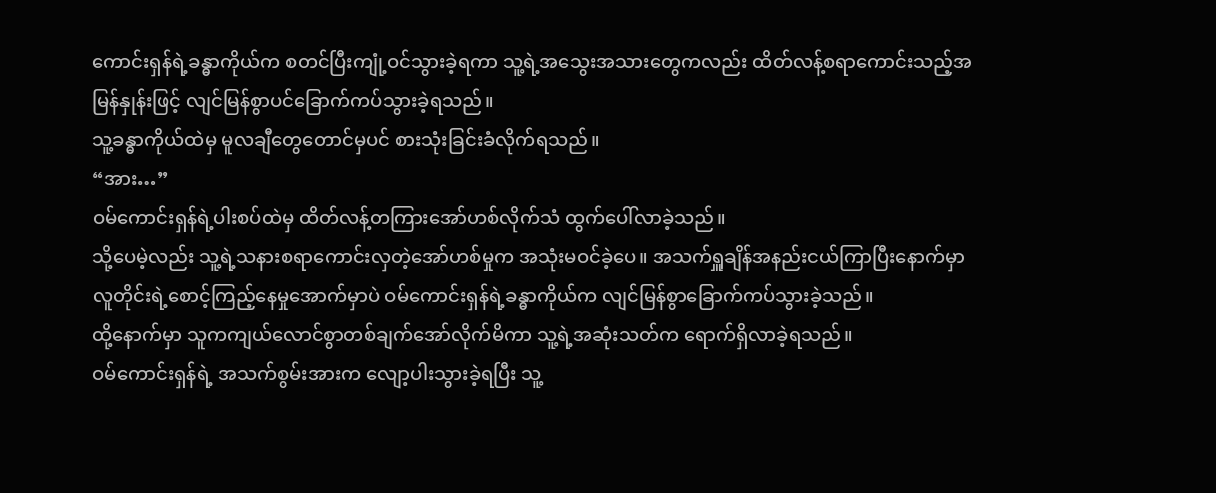ကောင်းရှန်ရဲ့ခန္ဓာကိုယ်က စတင်ပြီးကျုံ့ဝင်သွားခဲ့ရကာ သူ့ရဲ့အသွေးအသားတွေကလည်း ထိတ်လန့်စရာကောင်းသည့်အမြန်နှုန်းဖြင့် လျင်မြန်စွာပင်ခြောက်ကပ်သွားခဲ့ရသည်။
သူ့ခန္ဓာကိုယ်ထဲမှ မူလချီတွေတောင်မှပင် စားသုံးခြင်းခံလိုက်ရသည်။
“အား…”
ဝမ်ကောင်းရှန်ရဲ့ပါးစပ်ထဲမှ ထိတ်လန့်တကြားအော်ဟစ်လိုက်သံ ထွက်ပေါ်လာခဲ့သည်။
သို့ပေမဲ့လည်း သူ့ရဲ့သနားစရာကောင်းလှတဲ့အော်ဟစ်မှုက အသုံးမဝင်ခဲ့ပေ။ အသက်ရှူချိန်အနည်းငယ်ကြာပြီးနောက်မှာ လူတိုင်းရဲ့စောင့်ကြည့်နေမှုအောက်မှာပဲ ဝမ်ကောင်းရှန်ရဲ့ခန္ဓာကိုယ်က လျင်မြန်စွာခြောက်ကပ်သွားခဲ့သည်။
ထို့နောက်မှာ သူကကျယ်လောင်စွာတစ်ချက်အော်လိုက်မိကာ သူ့ရဲ့အဆုံးသတ်က ရောက်ရှိလာခဲ့ရသည်။
ဝမ်ကောင်းရှန်ရဲ့ အသက်စွမ်းအားက လျော့ပါးသွားခဲ့ရပြီး သူ့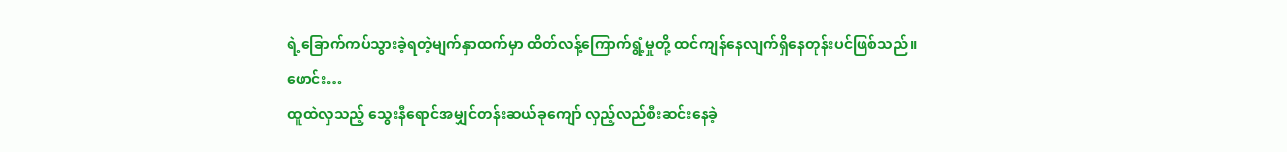ရဲ့ခြောက်ကပ်သွားခဲ့ရတဲ့မျက်နှာထက်မှာ ထိတ်လန့်ကြောက်ရွံ့မှုတို့ ထင်ကျန်နေလျက်ရှိနေတုန်းပင်ဖြစ်သည်။
ဖောင်း…
ထူထဲလှသည့် သွေးနီရောင်အမျှင်တန်းဆယ်ခုကျော် လှည့်လည်စီးဆင်းနေခဲ့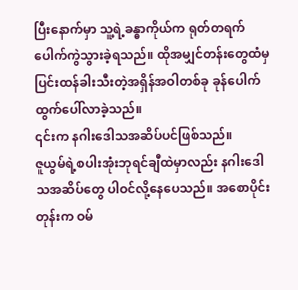ပြီးနောက်မှာ သူ့ရဲ့ခန္ဓာကိုယ်က ရုတ်တရက်ပေါက်ကွဲသွားခဲ့ရသည်။ ထိုအမျှင်တန်းတွေထံမှ ပြင်းထန်ခါးသီးတဲ့အရှိန်အဝါတစ်ခု ခုန်ပေါက်ထွက်ပေါ်လာခဲ့သည်။
၎င်းက နဂါးဒေါသအဆိပ်ပင်ဖြစ်သည်။
ဇူယွမ်ရဲ့စပါးအုံးဘုရင်ချီထဲမှာလည်း နဂါးဒေါသအဆိပ်တွေ ပါဝင်လို့နေပေသည်။ အစောပိုင်းတုန်းက ဝမ်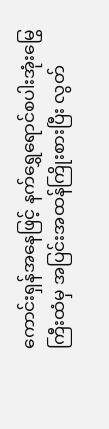ကောင်းရှန်အနေဖြင့် နက်ရွှေရောင်စပါးအုံးမြွေကြီးထံမှ အပြင်းအထန်ကြိုးစားပြီး လွတ်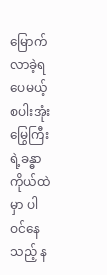မြောက်လာခဲ့ရပေမယ့် စပါးအုံးမြွေကြီးရဲ့ခန္ဓာကိုယ်ထဲမှာ ပါဝင်နေသည့် န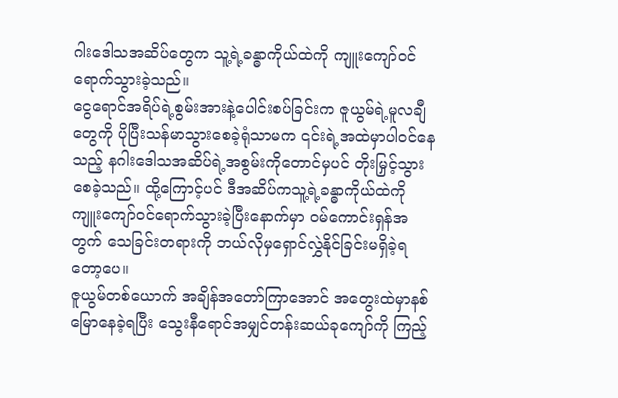ဂါးဒေါသအဆိပ်တွေက သူ့ရဲ့ခန္ဓာကိုယ်ထဲကို ကျူးကျော်ဝင်ရောက်သွားခဲ့သည်။
ငွေရောင်အရိပ်ရဲ့စွမ်းအားနဲ့ပေါင်းစပ်ခြင်းက ဇူယွမ်ရဲ့မူလချီတွေကို ပိုပြီးသန်မာသွားစေခဲ့ရုံသာမက ၎င်းရဲ့အထဲမှာပါဝင်နေသည့် နဂါးဒေါသအဆိပ်ရဲ့အစွမ်းကိုတောင်မှပင် တိုးမြှင့်သွားစေခဲ့သည်။ ထို့ကြောင့်ပင် ဒီအဆိပ်ကသူ့ရဲ့ခန္ဓာကိုယ်ထဲကို ကျူးကျော်ဝင်ရောက်သွားခဲ့ပြီးနောက်မှာ ဝမ်ကောင်းရှန်အတွက် သေခြင်းတရားကို ဘယ်လိုမှရှောင်လွှဲနိုင်ခြင်းမရှိခဲ့ရတော့ပေ။
ဇူယွမ်တစ်ယောက် အချိန်အတော်ကြာအောင် အတွေးထဲမှာနစ်မြောနေခဲ့ရပြီး သွေးနီရောင်အမျှင်တန်းဆယ်ခုကျော်ကို ကြည့်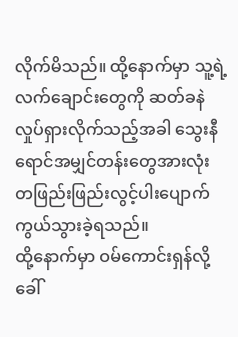လိုက်မိသည်။ ထို့နောက်မှာ သူ့ရဲ့လက်ချောင်းတွေကို ဆတ်ခနဲလှုပ်ရှားလိုက်သည့်အခါ သွေးနီရောင်အမျှင်တန်းတွေအားလုံး တဖြည်းဖြည်းလွင့်ပါးပျောက်ကွယ်သွားခဲ့ရသည်။
ထို့နောက်မှာ ဝမ်ကောင်းရှန်လို့ခေါ်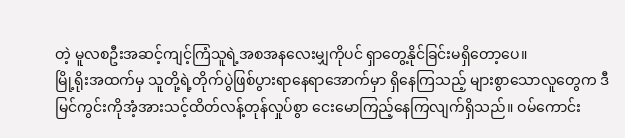တဲ့ မူလစဦးအဆင့်ကျင့်ကြံသူရဲ့အစအနလေးမျှကိုပင် ရှာတွေ့နိုင်ခြင်းမရှိတော့ပေ။
မြို့ရိုးအထက်မှ သူတို့ရဲ့တိုက်ပွဲဖြစ်ပွားရာနေရာအောက်မှာ ရှိနေကြသည့် များစွာသောလူတွေက ဒီမြင်ကွင်းကိုအံ့အားသင့်ထိတ်လန့်တုန်လှုပ်စွာ ငေးမောကြည့်နေကြလျက်ရှိသည်။ ဝမ်ကောင်း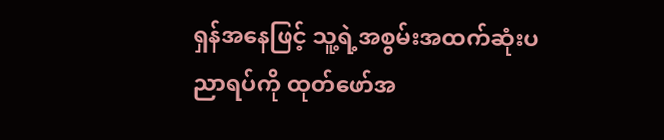ရှန်အနေဖြင့် သူ့ရဲ့အစွမ်းအထက်ဆုံးပညာရပ်ကို ထုတ်ဖော်အ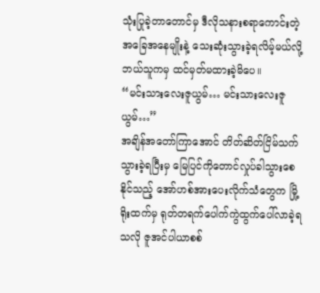သုံးပြုခဲ့တာတောင်မှ ဒီလိုသနားစရာကောင်းတဲ့အခြေအနေမျိုးနဲ့ သေးဆုံးသွားခဲ့ရလိမ့်မယ်လို့ ဘယ်သူကမှ ထင်မှတ်မထားခဲ့မိပေ။
“မင်းသားလေးဇူယွမ်… မင်းသားလေးဇူယွမ်…”
အချိန်အတော်ကြာအောင် တိတ်ဆိတ်ငြိမ်သက်သွားခဲ့ရပြီးမှ မြေပြင်ကိုတောင်လှုပ်ခါသွားစေနိုင်သည့် အော်ဟစ်အားပေးလိုက်သံတွေက မြို့ရိုးထက်မှ ရုတ်တရက်ပေါက်ကွဲထွက်ပေါ်လာခဲ့ရသလို ဇူအင်ပါယာစစ်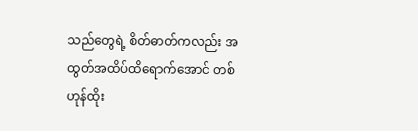သည်တွေရဲ့ စိတ်ဓာတ်ကလည်း အထွတ်အထိပ်ထိရောက်အောင် တစ်ဟုန်ထိုး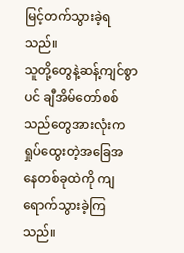မြင့်တက်သွားခဲ့ရသည်။
သူတို့တွေနဲ့ဆန့်ကျင်စွာပင် ချီအိမ်တော်စစ်သည်တွေအားလုံးက ရှုပ်ထွေးတဲ့အခြေအနေတစ်ခုထဲကို ကျရောက်သွားခဲ့ကြသည်။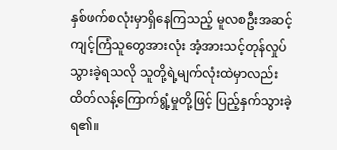နှစ်ဖက်စလုံးမှာရှိနေကြသည့် မူလစဦးအဆင့်ကျင့်ကြံသူတွေအားလုံး အံ့အားသင့်တုန်လှုပ်သွားခဲ့ရသလို သူတို့ရဲ့မျက်လုံးထဲမှာလည်း ထိတ်လန့်ကြောက်ရွံ့မှုတို့ဖြင့် ပြည့်နှက်သွားခဲ့ရ၏။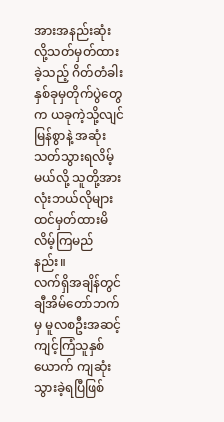အားအနည်းဆုံးလို့သတ်မှတ်ထားခဲ့သည့် ဂိတ်တံခါးနှစ်ခုမှတိုက်ပွဲတွေက ယခုကဲ့သို့လျင်မြန်စွာနဲ့ အဆုံးသတ်သွားရလိမ့်မယ်လို့ သူတို့အားလုံးဘယ်လိုများ ထင်မှတ်ထားမိလိမ့်ကြမည်နည်း။
လက်ရှိအချိန်တွင် ချီအိမ်တော်ဘက်မှ မူလစဦးအဆင့်ကျင့်ကြံသူနှစ်ယောက် ကျဆုံးသွားခဲ့ရပြီဖြစ်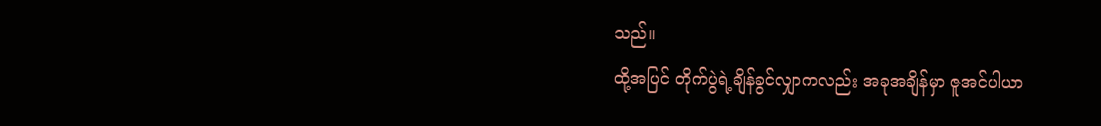သည်။
ထို့အပြင် တိုက်ပွဲရဲ့ချိန်ခွင်လျှာကလည်း အခုအချိန်မှာ ဇူအင်ပါယာ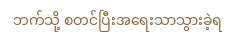ဘက်သို့ စတင်ပြီးအရေးသာသွားခဲ့ရ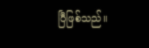ပြီဖြစ်သည်။